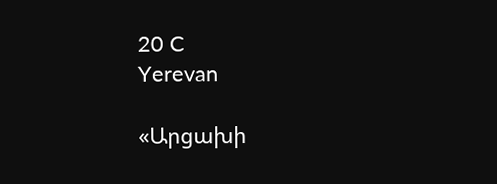20 C
Yerevan

«Արցախի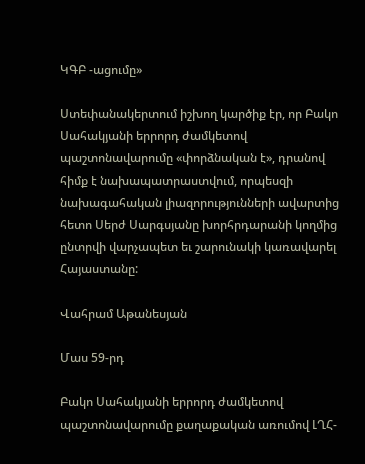ԿԳԲ ‑ացումը»

Ստեփանակերտում իշխող կարծիք էր, որ Բակո Սահակյանի երրորդ ժամկետով պաշտոնավարումը «փորձնական է», դրանով հիմք է նախապատրաստվում, որպեսզի նախագահական լիազորությունների ավարտից հետո Սերժ Սարգսյանը խորհրդարանի կողմից ընտրվի վարչապետ եւ շարունակի կառավարել Հայաստանը:

Վահրամ Աթանեսյան

Մաս 59-րդ

Բակո Սահակյանի երրորդ ժամկետով պաշտոնավարումը քաղաքական առումով ԼՂՀ-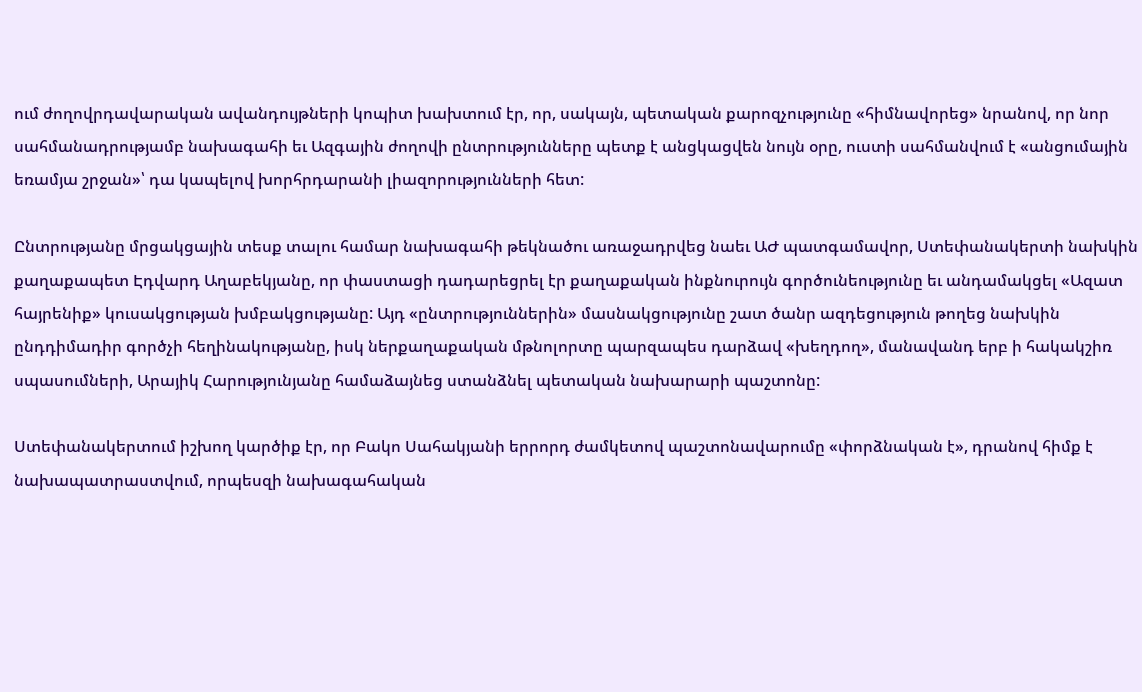ում ժողովրդավարական ավանդույթների կոպիտ խախտում էր, որ, սակայն, պետական քարոզչությունը «հիմնավորեց» նրանով, որ նոր սահմանադրությամբ նախագահի եւ Ազգային ժողովի ընտրությունները պետք է անցկացվեն նույն օրը, ուստի սահմանվում է «անցումային եռամյա շրջան»՝ դա կապելով խորհրդարանի լիազորությունների հետ:

Ընտրությանը մրցակցային տեսք տալու համար նախագահի թեկնածու առաջադրվեց նաեւ ԱԺ պատգամավոր, Ստեփանակերտի նախկին քաղաքապետ Էդվարդ Աղաբեկյանը, որ փաստացի դադարեցրել էր քաղաքական ինքնուրույն գործունեությունը եւ անդամակցել «Ազատ հայրենիք» կուսակցության խմբակցությանը: Այդ «ընտրություններին» մասնակցությունը շատ ծանր ազդեցություն թողեց նախկին ընդդիմադիր գործչի հեղինակությանը, իսկ ներքաղաքական մթնոլորտը պարզապես դարձավ «խեղդող», մանավանդ երբ ի հակակշիռ սպասումների, Արայիկ Հարությունյանը համաձայնեց ստանձնել պետական նախարարի պաշտոնը:

Ստեփանակերտում իշխող կարծիք էր, որ Բակո Սահակյանի երրորդ ժամկետով պաշտոնավարումը «փորձնական է», դրանով հիմք է նախապատրաստվում, որպեսզի նախագահական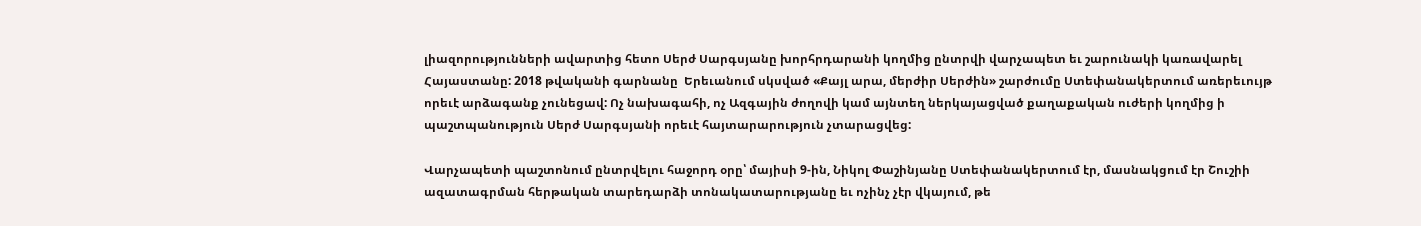լիազորությունների ավարտից հետո Սերժ Սարգսյանը խորհրդարանի կողմից ընտրվի վարչապետ եւ շարունակի կառավարել Հայաստանը: 2018 թվականի գարնանը  Երեւանում սկսված «Քայլ արա, մերժիր Սերժին» շարժումը Ստեփանակերտում առերեւույթ որեւէ արձագանք չունեցավ: Ոչ նախագահի, ոչ Ազգային ժողովի կամ այնտեղ ներկայացված քաղաքական ուժերի կողմից ի պաշտպանություն Սերժ Սարգսյանի որեւէ հայտարարություն չտարացվեց:

Վարչապետի պաշտոնում ընտրվելու հաջորդ օրը՝ մայիսի 9‑ին, Նիկոլ Փաշինյանը Ստեփանակերտում էր, մասնակցում էր Շուշիի ազատագրման հերթական տարեդարձի տոնակատարությանը եւ ոչինչ չէր վկայում, թե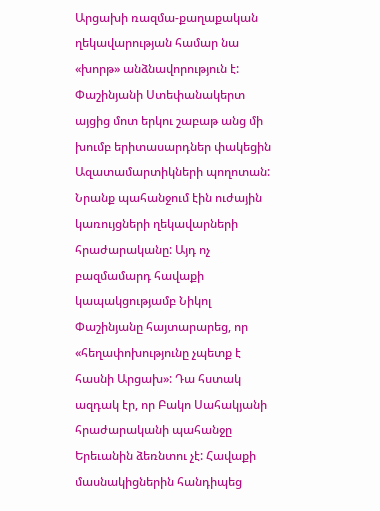Արցախի ռազմա-քաղաքական ղեկավարության համար նա «խորթ» անձնավորություն է: Փաշինյանի Ստեփանակերտ այցից մոտ երկու շաբաթ անց մի խումբ երիտասարդներ փակեցին Ազատամարտիկների պողոտան: Նրանք պահանջում էին ուժային կառույցների ղեկավարների հրաժարականը: Այդ ոչ բազմամարդ հավաքի կապակցությամբ Նիկոլ Փաշինյանը հայտարարեց, որ «հեղափոխությունը չպետք է հասնի Արցախ»: Դա հստակ ազդակ էր, որ Բակո Սահակյանի հրաժարականի պահանջը Երեւանին ձեռնտու չէ: Հավաքի մասնակիցներին հանդիպեց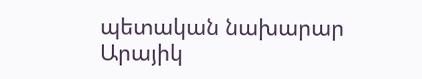պետական նախարար Արայիկ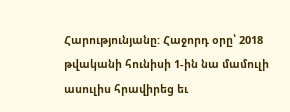Հարությունյանը: Հաջորդ օրը՝ 2018 թվականի հունիսի 1‑ին նա մամուլի ասուլիս հրավիրեց եւ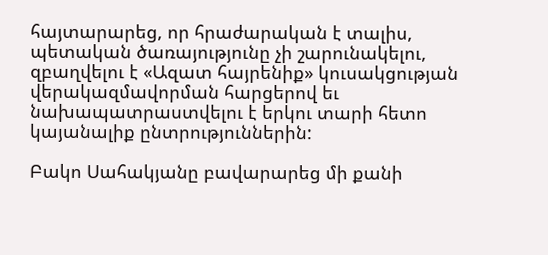հայտարարեց, որ հրաժարական է տալիս, պետական ծառայությունը չի շարունակելու, զբաղվելու է «Ազատ հայրենիք» կուսակցության վերակազմավորման հարցերով եւ նախապատրաստվելու է երկու տարի հետո կայանալիք ընտրություններին:

Բակո Սահակյանը բավարարեց մի քանի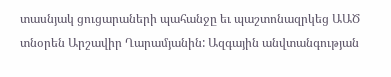տասնյակ ցուցարաների պահանջը եւ պաշտոնազրկեց ԱԱԾ տնօրեն Արշավիր Ղարամյանին: Ազգային անվտանգության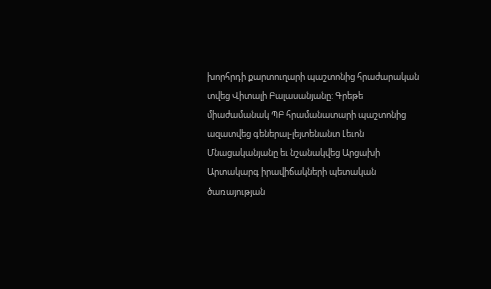խորհրդի քարտուղարի պաշտոնից հրաժարական տվեց Վիտալի Բալասանյանը: Գրեթե միաժամանակ ՊԲ հրամանատարի պաշտոնից ազատվեց գեներալ-լեյտենանտ Լեւոն Մնացականյանը եւ նշանակվեց Արցախի Արտակարգ իրավիճակների պետական ծառայության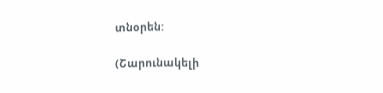տնօրեն:

(Շարունակելի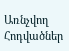Առնչվող Հոդվածներ